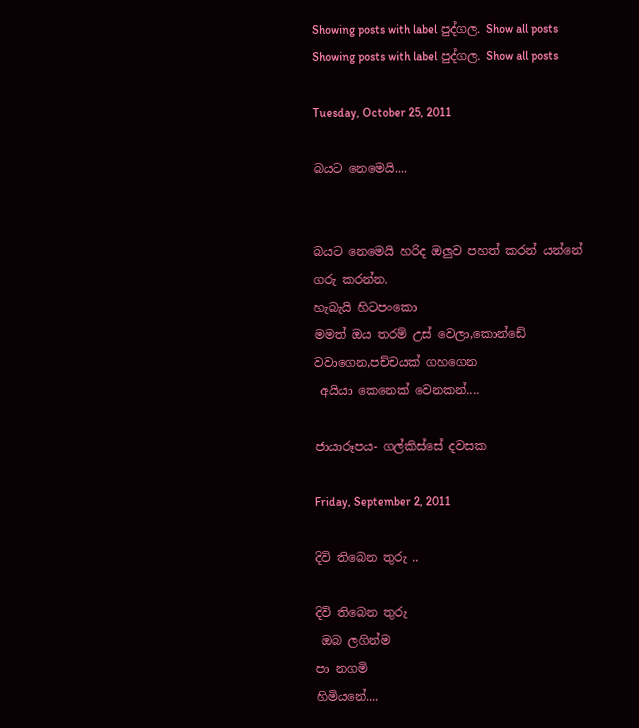Showing posts with label පුද්ගල. Show all posts
Showing posts with label පුද්ගල. Show all posts

Tuesday, October 25, 2011

බයට නෙමෙයි....


බයට නෙමෙයි හරිද ඔලුව පහත් කරන් යන්නේ
ගරු කරන්න.
හැබැයි හිටපංකො
මමත් ඔය තරම් උස් වෙලා,කොන්ඩේ වවාගෙන,පච්චයක් ගහගෙන
 අයියා කෙනෙක් වෙනකන්....

ජායාරූපය- ගල්කිස්සේ දවසක

Friday, September 2, 2011

දිවි තිබෙන තුරු ..

දිවි තිබෙන තුරු
 ඔබ ලගින්ම
පා නගමි
හිමියනේ....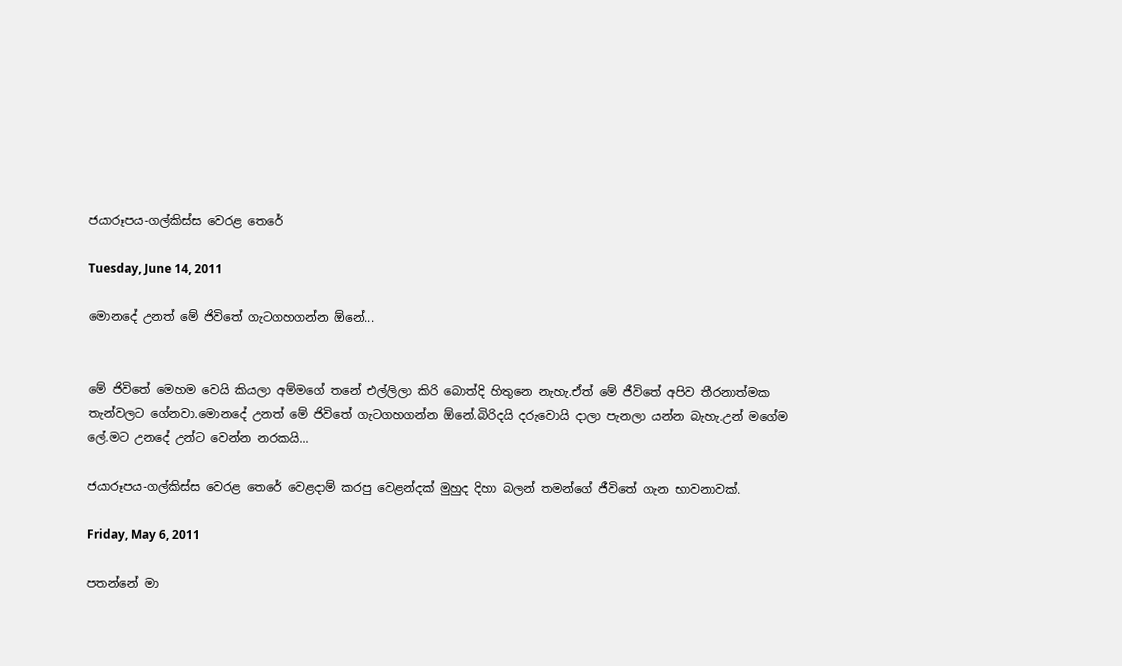ජයාරූපය-ගල්කිස්ස වෙරළ තෙරේ

Tuesday, June 14, 2011

මොනදේ උනත් මේ ජිවිතේ ගැටගහගන්න ඕනේ...


මේ ජිවිතේ මෙහම වෙයි කියලා අම්මගේ තනේ එල්ලිලා කිරි බොත්දි හිතුනෙ නැහැ.ඒත් මේ ජීවිතේ අපිව තීරනාත්මක තැන්වලට ගේනවා.මොනදේ උනත් මේ ජිවිතේ ගැටගහගන්න ඕනේ.බිරිදයි දරුවොයි දාලා පැනලා යන්න බැහැ.උන් මගේම ලේ.මට උනදේ උන්ට වෙන්න නරකයි...

ජයාරූපය-ගල්කිස්ස වෙරළ තෙරේ වෙළදාම් කරපු වෙළන්දක් මුහුද දිහා බලන් තමන්ගේ ජීවිතේ ගැන භාවනාවක්.

Friday, May 6, 2011

පතන්නේ මා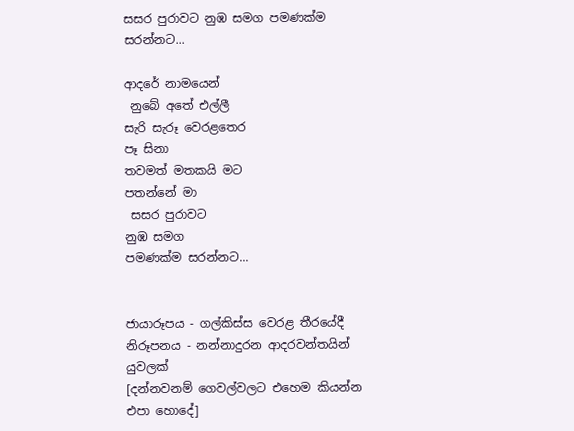සසර පුරාවට නුඹ සමග පමණක්ම සරන්නට...

ආදරේ නාමයෙන්
 නුබේ අතේ එල්ලී
සැරි සැරූ වෙරළතෙර
පෑ සිනා
තවමත් මතකයි මට
පතන්නේ මා
 සසර පුරාවට
නුඹ සමග
පමණක්ම සරන්නට...


ජායාරූපය - ගල්කිස්ස වෙරළ තීරයේදී
නිරූපනය - නන්නාදුරන ආදරවන්තයින් යුවලක්
[දන්නවනම් ගෙවල්වලට එහෙම කියන්න එපා හොදේ]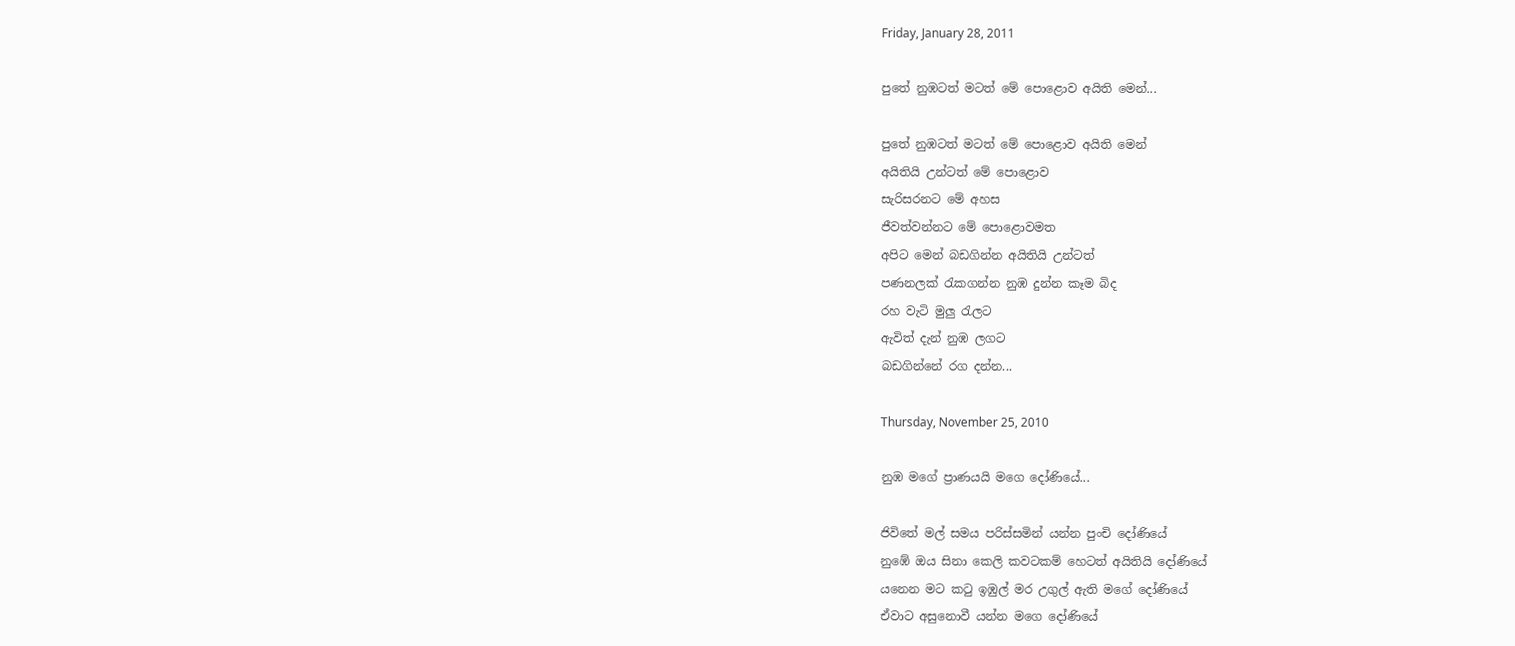Friday, January 28, 2011

පුතේ නුඹටත් මටත් මේ පොළොව අයිති මෙන්...

පුතේ නුඹටත් මටත් මේ පොළොව අයිති මෙන්
අයිතියි උන්ටත් මේ පොළොව
සැරිසරනට මේ අහස
ජීවත්වන්නට මේ පොළොවමත
අපිට මෙන් බඩගින්න අයිතියි උන්ටත්
පණනලක් රැකගන්න නුඹ දුන්න කෑම බිද
රහ වැටි මුලු රැලට
ඇවිත් දැන් නුඹ ලගට
බඩගින්නේ රග දන්න...

Thursday, November 25, 2010

නුඹ මගේ ප්‍රාණයයි මගෙ දෝණියේ...

ජිවිතේ මල් සමය පරිස්සමින් යන්න පුංචි දෝණියේ
නුඹේ ඔය සිනා කෙලි කවටකම් හෙටත් අයිතියි දෝණියේ
යනෙන මට කටු ඉඹුල් මර උගුල් ඇති මගේ දෝණියේ
ඒවාට අසුනොවී යන්න මගෙ දෝණියේ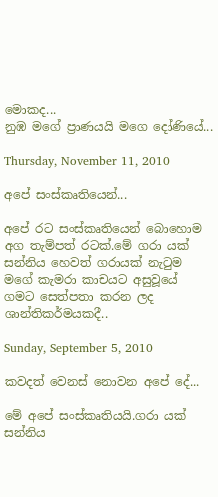මොකද...
නුඹ මගේ ප්‍රාණයයි මගෙ දෝණියේ...

Thursday, November 11, 2010

අපේ සංස්කෘතියෙන්...

අපේ රට සංස්කෘතියෙන් බොහොම අග තැම්පත් රටක්.මේ ගරා යක් සන්නිය හෙවත් ගරායක් නැටුම මගේ කැමරා කාචයට අසුවූයේ ගමට සෙත්පතා කරන ලද ශාන්තිකර්මයකදී..

Sunday, September 5, 2010

කවදත් වෙනස් නොවන අපේ දේ...

මේ අපේ සංස්කෘතියයි.ගරා යක් සන්නිය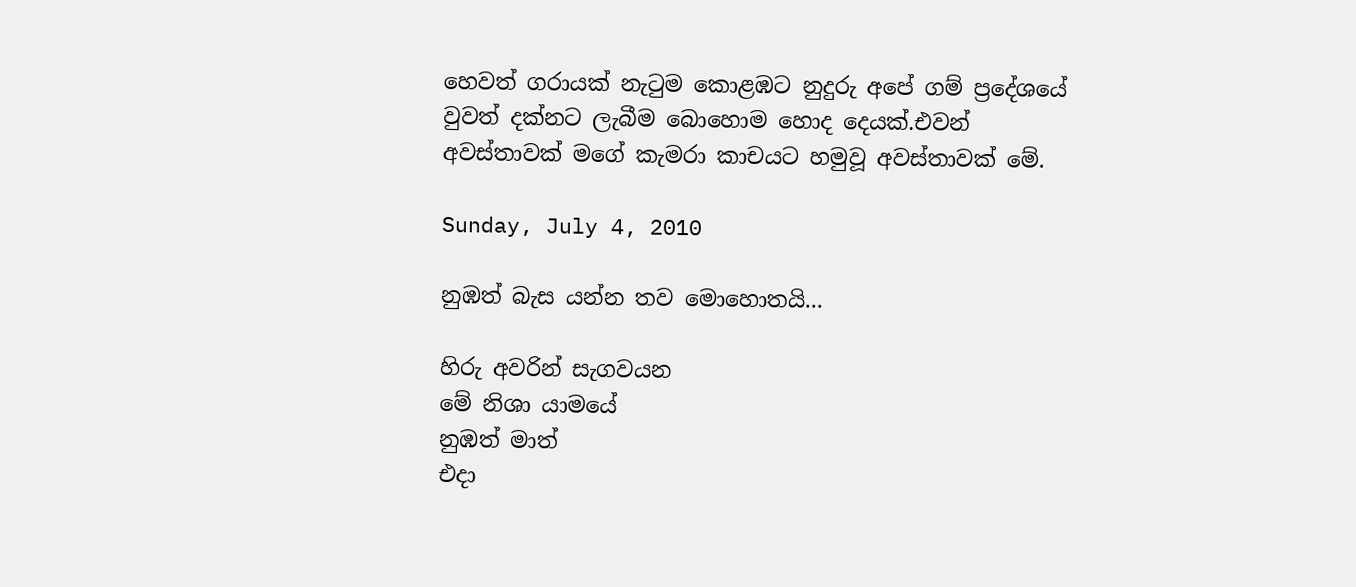හෙවත් ගරායක් නැටුම කොළඹට නුදුරු අපේ ගම් ප්‍රදේශයේ වුවත් දක්නට ලැබීම බොහොම හොද දෙයක්.එවන් අවස්තාවක් මගේ කැමරා කාචයට හමුවූ අවස්තාවක් මේ.

Sunday, July 4, 2010

නුඹත් බැස යන්න තව මොහොතයි...

හිරු අවරින් සැගවයන
මේ නිශා යාමයේ
නුඹත් මාත්
එදා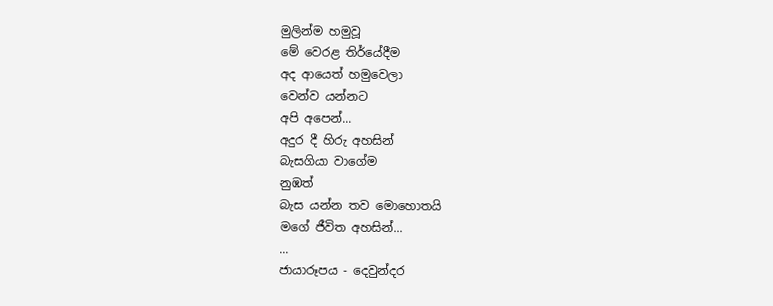මුලින්ම හමුවූ
මේ වෙරළ තිර්යේදීම
අද ආයෙත් හමුවෙලා
වෙන්ව යන්නට
අපි අපෙන්...
අදුර දී හිරු අහසින්
බැසගියා වාගේම
නුඹත්
බැස යන්න තව මොහොතයි
මගේ ජීවිත අහසින්...
...
ජායාරූපය - දෙවුන්දර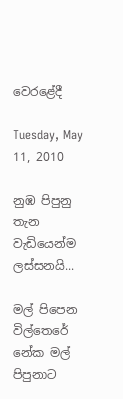වෙරළේදී

Tuesday, May 11, 2010

නුඹ පිපුනු තැන වැඩියෙන්ම ලස්සනයි...

මල් පිපෙන විල්තෙරේ
නේක මල් පිපුනාට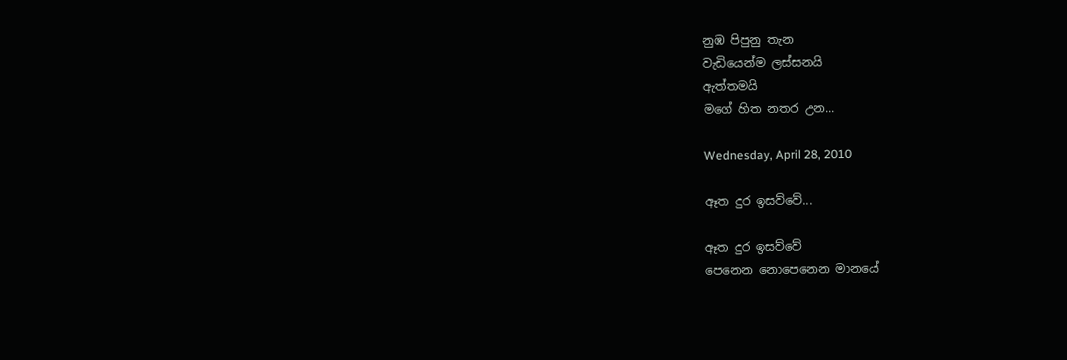නුඹ පිපුනු තැන
වැඩියෙන්ම ලස්සනයි
ඇත්තමයි
මගේ හිත නතර උන...

Wednesday, April 28, 2010

ඈත දුර ඉසව්වේ...

ඈත දුර ඉසව්වේ
පෙනෙන නොපෙනෙන මානයේ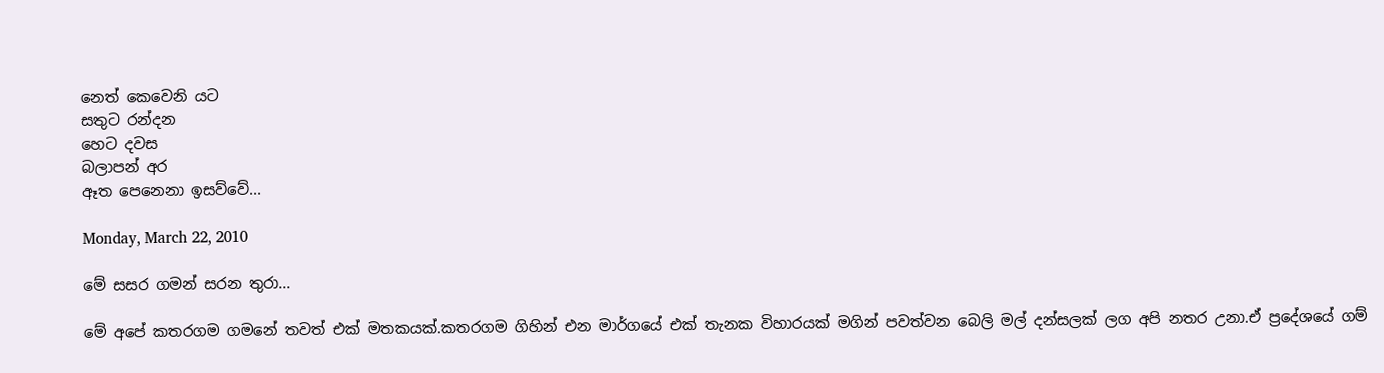නෙත් කෙවෙනි යට
සතුට රන්දන
හෙට දවස
බලාපන් අර
ඈත පෙනෙනා ඉසව්වේ...

Monday, March 22, 2010

මේ සසර ගමන් සරන තුරා...

මේ අපේ කතරගම ගමනේ තවත් එක් මතකයක්.කතරගම ගිහින් එන මාර්ගයේ එක් තැනක විහාරයක් මගින් පවත්වන බෙලි මල් දන්සලක් ලග අපි නතර උනා.ඒ ප්‍රදේශයේ ගම්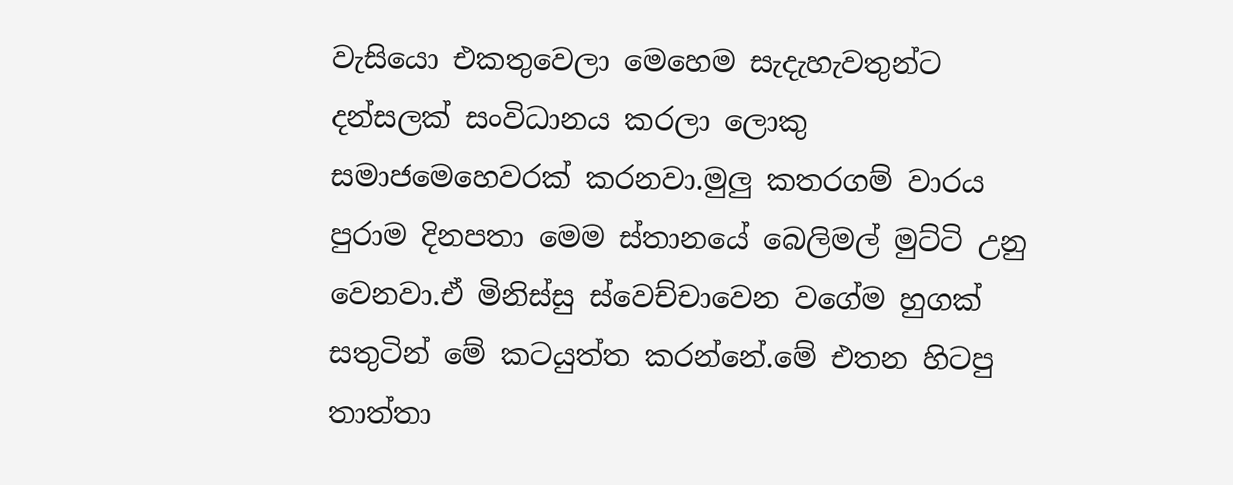වැසියො එකතුවෙලා මෙහෙම සැදැහැවතුන්ට දන්සලක් සංවිධානය කරලා ලොකු සමාජමෙහෙවරක් කරනවා.මුලු කතරගම් වාරය පුරාම දිනපතා මෙම ස්තානයේ බෙලිමල් මුට්ටි උනු වෙනවා.ඒ මිනිස්සු ස්වෙච්චාවෙන වගේම හුගක් සතුටින් මේ කටයුත්ත කරන්නේ.මේ එතන හිටපු තාත්තා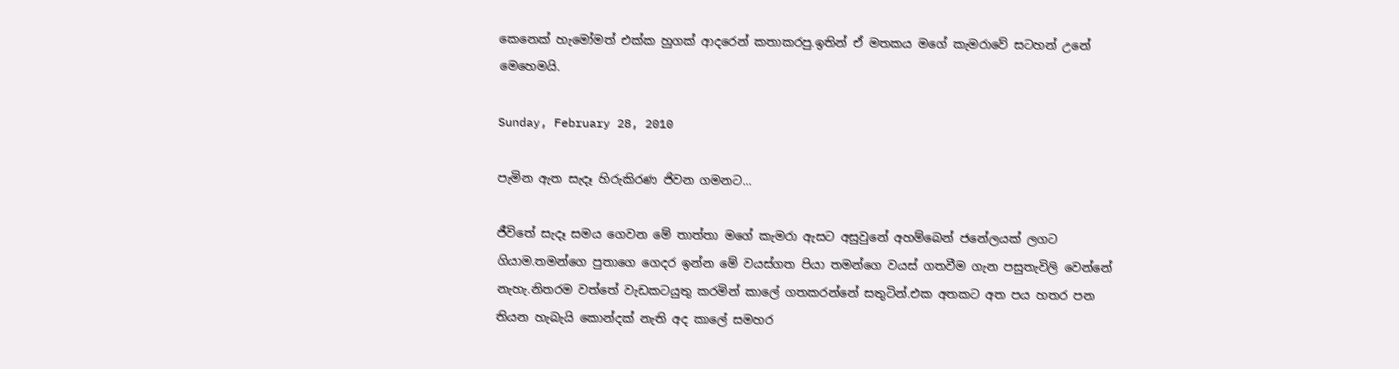කෙනෙක් හැමෝමත් එක්ක හුගක් ආදරෙන් කතාකරපු.ඉතින් ඒ මතකය මගේ කැමරාවේ සටහන් උනේ මෙහෙමයි.

Sunday, February 28, 2010

පැමින ඇත සැදෑ හිරුකිරණ ජිවන ගමනට...

ජීවිතේ සැදෑ සමය ගෙවන මේ තාත්තා මගේ කැමරා ඇසට අසුවුනේ අහම්බෙන් ජනේලයක් ලගට ගියාම.තමන්ගෙ පුතාගෙ ගෙදර ඉන්න මේ වයස්ගත පියා තමන්ගෙ වයස් ගතවීම ගැන පසුතැවිලි වෙන්නේ නැහැ.නිතරම වත්තේ වැඩකටයුතු කරමින් කාලේ ගතකරන්නේ සතුටින්.එක අතකට අත පය හතර පන තියන හැබැයි කොන්දක් නැති අද කාලේ සමහර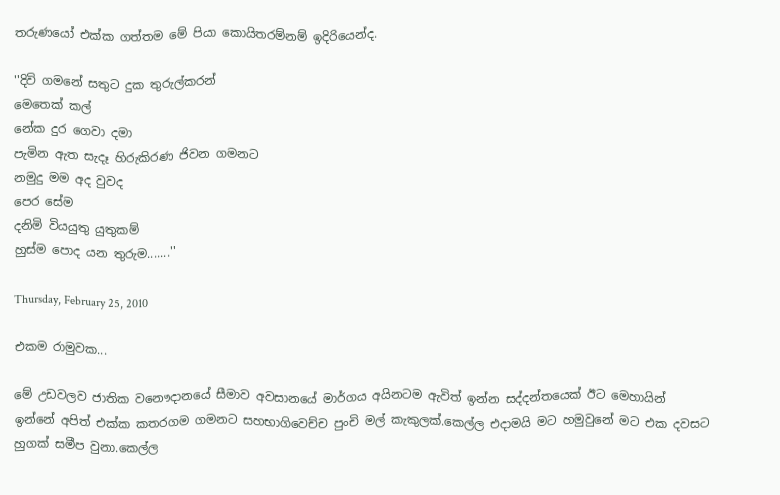තරුණයෝ එක්ක ගත්තම මේ පියා කොයිතරම්නම් ඉදිරියෙන්ද.

''දිවි ගමනේ සතුට දුක තුරුල්කරන්
මෙතෙක් කල්
නේක දුර ගෙවා දමා
පැමින ඇත සැදෑ හිරුකිරණ ජිවන ගමනට
නමුදු මම අද වුවද
පෙර සේම
දනිමි වියයුතු යුතුකම්
හුස්ම පොද යන තුරුම.......''

Thursday, February 25, 2010

එකම රාමුවක...

මේ උඩවලව ජාතික වනෞදානයේ සීමාව අවසානයේ මාර්ගය අයිනටම ඇවිත් ඉන්න සද්දන්තයෙක් ඊට මෙහායින් ඉන්නේ අපිත් එක්ක කතරගම ගමනට සහභාගිවෙච්ච පුංචි මල් කැකුලක්.කෙල්ල එදාමයි මට හමුවුනේ මට එක දවසට හුගක් සමීප වුනා.කෙල්ල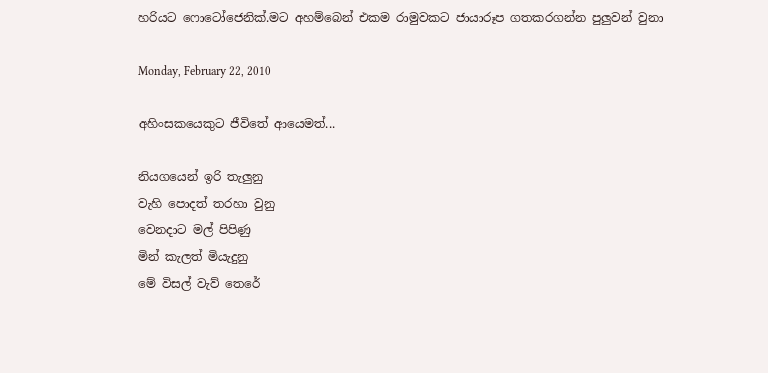හරියට ෆොටෝජෙනික්.මට අහම්බෙන් එකම රාමුවකට ජායාරූප ගතකරගන්න පුලුවන් වුනා

Monday, February 22, 2010

අහිංසකයෙකුට ජීවිතේ ආයෙමත්...

නියගයෙන් ඉරි තැලුනු
වැහි පොදත් තරහා වුනු
වෙනදාට මල් පිපිණු
මින් කැලත් මියැදුනු
මේ විසල් වැව් තෙරේ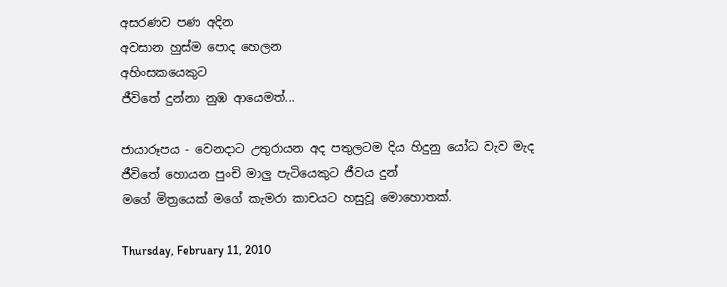අසරණව පණ අදින
අවසාන හුස්ම පොද හෙලන
අහිංසකයෙකුට
ජීවිතේ දුන්නා නුඹ ආයෙමත්...

ජායාරූපය - වෙනදාට උතුරායන අද පතුලටම දිය හිදුනු යෝධ වැව මැද
ජීවිතේ හොයන පුංචි මාලු පැටියෙකුට ජීවය දුන්
මගේ මිත්‍රයෙක් මගේ කැමරා කාචයට හසුවූ මොහොතක්.

Thursday, February 11, 2010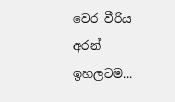වෙර වීරිය අරන් ඉහලටම...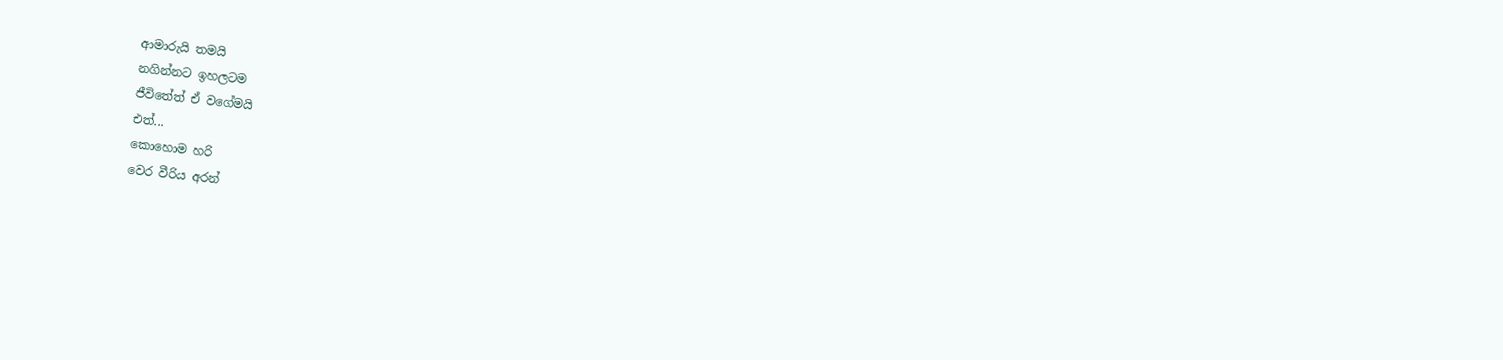ආමාරුයි තමයි
නගින්නට ඉහලටම
ජීවිතේත් ඒ වගේමයි
එත්...
කොහොම හරි
වෙර වීරිය අරන්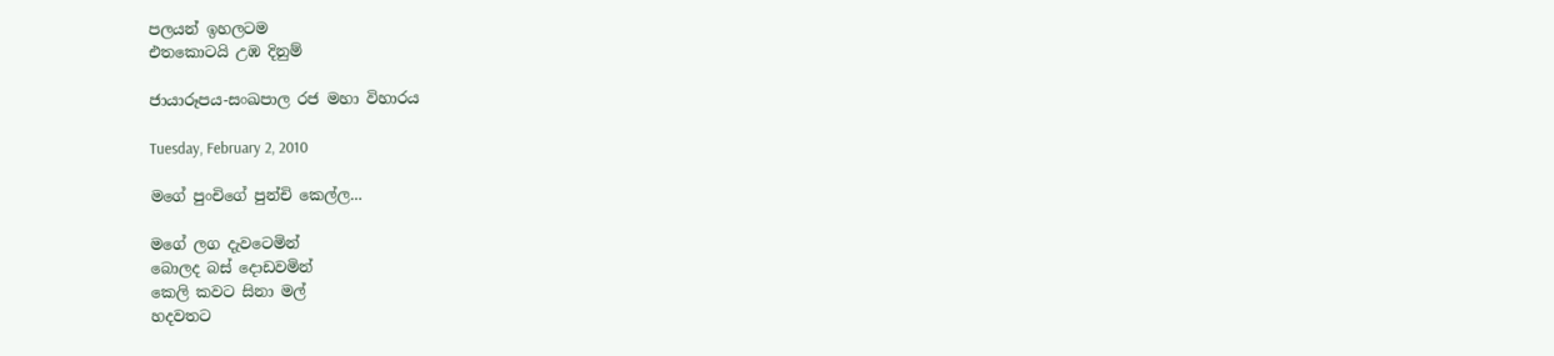පලයන් ඉහලටම
එතකොටයි උඹ දිනුම්

ජායාරූපය-සංඛපාල රජ මහා විහාරය

Tuesday, February 2, 2010

මගේ පුංචිගේ පුන්චි කෙල්ල...

මගේ ලග දැවටෙමින්
බොලද බස් දොඩවමින්
කෙලි කවට සිනා මල්
හදවතට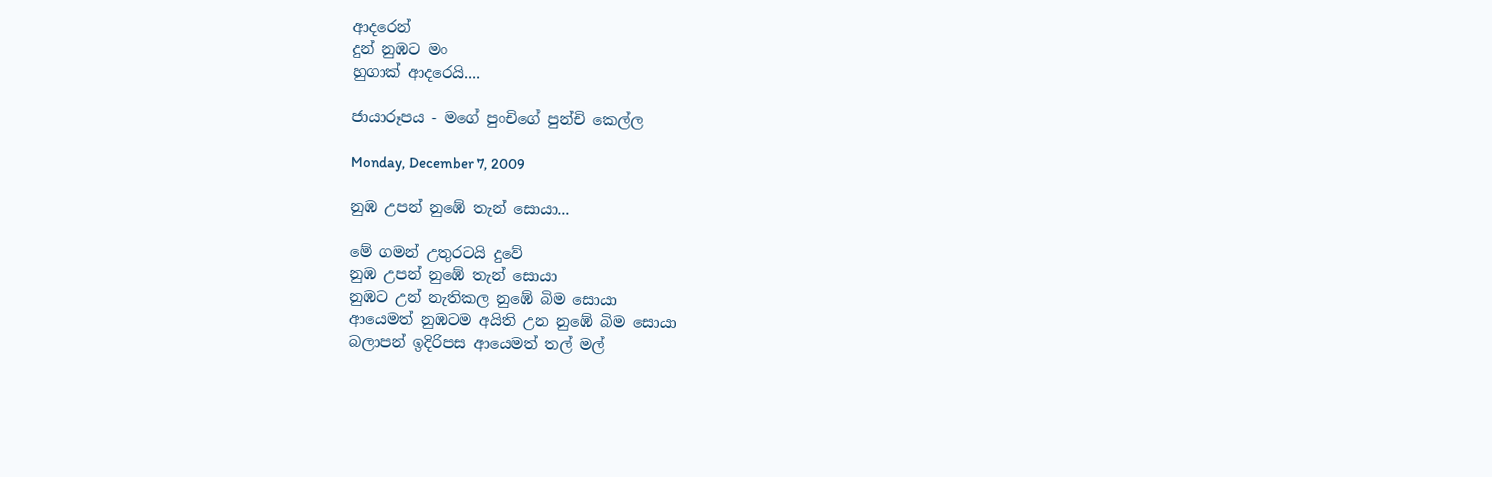ආදරෙන්
දුන් නුඹට මං
හුගාක් ආදරෙයි....

ජායාරූපය - මගේ පුංචිගේ පුන්චි කෙල්ල

Monday, December 7, 2009

නුඹ උපන් නුඹේ තැන් සොයා...

මේ ගමන් උතුරටයි දුවේ
නුඹ උපන් නුඹේ තැන් සොයා
නුඹට උන් නැතිකල නුඹේ බිම සොයා
ආයෙමත් නුඹටම අයිති උන නුඹේ බිම සොයා
බලාපන් ඉදිරිපස ආයෙමත් තල් මල්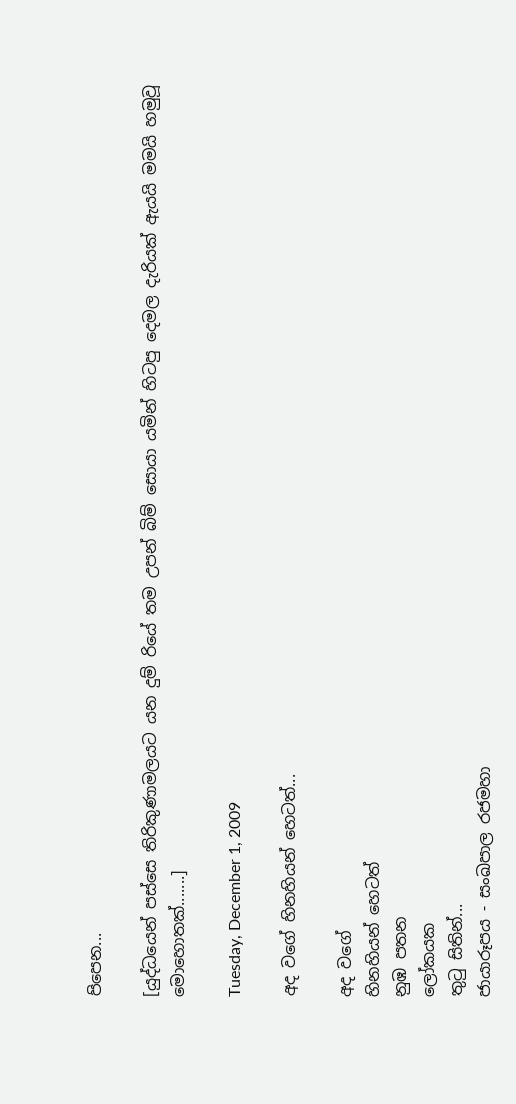පිපෙන...

[යුද්ධයෙන් පස්සෙ තිරිකුණාමලයට යන දුම් රියේ තම උපන් බිම් සොයා යමින් හිටපු දෙමල දැරියක් ඇයයි මමයි හමුවූ මොහොතක්.......]

Tuesday, December 1, 2009

අද වගේ හිනහියන් හෙටත්...

අද වගේ
හිනහියන් හෙටත්
නුඹ පතන
ලෝකයක
තුටු සිතින්...
ජායාරූපය - සංඛපාල රජමහා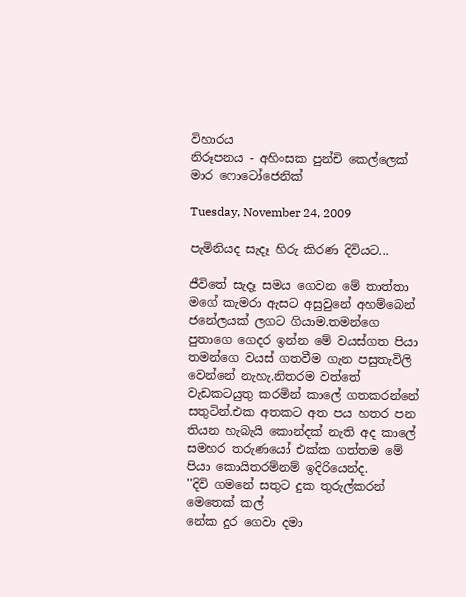විහාරය
නිරූපනය - අහිංසක පුන්චි කෙල්ලෙක් මාර ෆොටෝජෙනික්

Tuesday, November 24, 2009

පැමිනියද සැදෑ හිරු කිරණ දිවියට...

ජීවිතේ සැදෑ සමය ගෙවන මේ තාත්තා මගේ කැමරා ඇසට අසුවුනේ අහම්බෙන් ජනේලයක් ලගට ගියාම.තමන්ගෙ පුතාගෙ ගෙදර ඉන්න මේ වයස්ගත පියා තමන්ගෙ වයස් ගතවීම ගැන පසුතැවිලි වෙන්නේ නැහැ.නිතරම වත්තේ වැඩකටයුතු කරමින් කාලේ ගතකරන්නේ සතුටින්.එක අතකට අත පය හතර පන තියන හැබැයි කොන්දක් නැති අද කාලේ සමහර තරුණයෝ එක්ක ගත්තම මේ පියා කොයිතරම්නම් ඉදිරියෙන්ද.
''දිවි ගමනේ සතුට දුක තුරුල්කරන්
මෙතෙක් කල්
නේක දුර ගෙවා දමා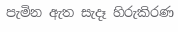පැමින ඇත සැදෑ හිරුකිරණ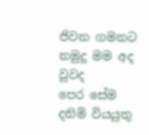ජිවන ගමනට
නමුදු මම අද වුවද
පෙර සේම
දනිමි වියයුතු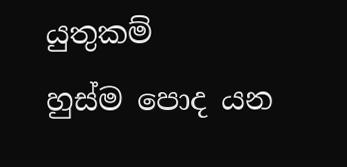යුතුකම්
හුස්ම පොද යන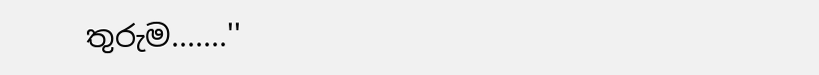තුරුම.......''